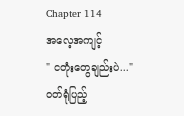Chapter 114
အလေ့အကျင့်
" ငတုံးတွေချည်းပဲ..."
ဝတ်ရုံပြည့်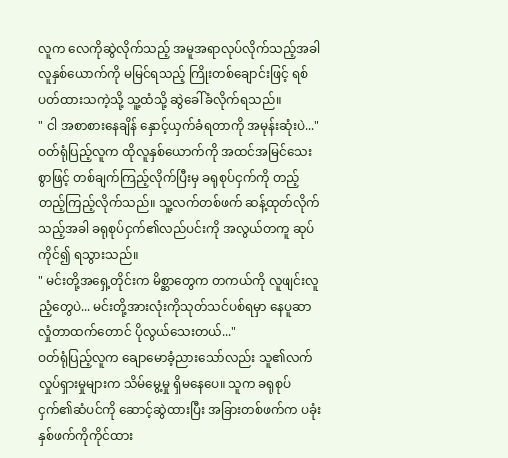လူက လေကိုဆွဲလိုက်သည့် အမူအရာလုပ်လိုက်သည့်အခါ လူနှစ်ယောက်ကို မမြင်ရသည့် ကြိုးတစ်ချောင်းဖြင့် ရစ်ပတ်ထားသကဲ့သို့ သူ့ထံသို့ ဆွဲခေါ်ခံလိုက်ရသည်။
" ငါ အစာစားနေချိန် နှောင့်ယှက်ခံရတာကို အမုန်းဆုံးပဲ..."
ဝတ်ရုံပြည့်လူက ထိုလူနှစ်ယောက်ကို အထင်အမြင်သေးစွာဖြင့် တစ်ချက်ကြည့်လိုက်ပြီးမှ ခရုစုပ်ငှက်ကို တည့်တည့်ကြည့်လိုက်သည်။ သူ့လက်တစ်ဖက် ဆန့်ထုတ်လိုက်သည့်အခါ ခရုစုပ်ငှက်၏လည်ပင်းကို အလွယ်တကူ ဆုပ်ကိုင်၍ ရသွားသည်။
" မင်းတို့အရှေ့တိုင်းက မိစ္ဆာတွေက တကယ်ကို လူဖျင်းလူညံ့တွေပဲ... မင်းတို့အားလုံးကိုသုတ်သင်ပစ်ရမှာ နေပူဆာလှုံတာထက်တောင် ပိုလွယ်သေးတယ်..."
ဝတ်ရုံပြည့်လူက ချောမောခံ့ညားသော်လည်း သူ၏လက်လှုပ်ရှားမှုများက သိမ်မွေ့မှု ရှိမနေပေ။ သူက ခရုစုပ်ငှက်၏ဆံပင်ကို ဆောင့်ဆွဲထားပြီး အခြားတစ်ဖက်က ပခုံးနှစ်ဖက်ကိုကိုင်ထား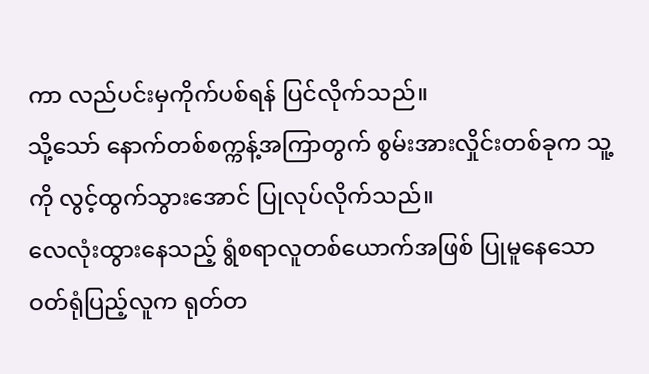ကာ လည်ပင်းမှကိုက်ပစ်ရန် ပြင်လိုက်သည်။
သို့သော် နောက်တစ်စက္ကန့်အကြာတွက် စွမ်းအားလှိုင်းတစ်ခုက သူ့ကို လွင့်ထွက်သွားအောင် ပြုလုပ်လိုက်သည်။
လေလုံးထွားနေသည့် ရွံစရာလူတစ်ယောက်အဖြစ် ပြုမူနေသော ဝတ်ရုံပြည့်လူက ရုတ်တ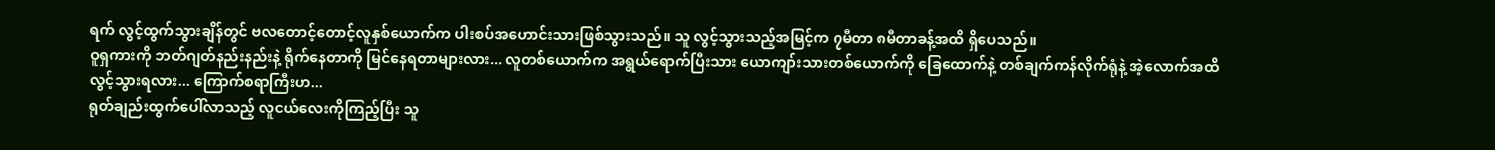ရက် လွင့်ထွက်သွားချိန်တွင် ဗလတောင့်တောင့်လူနှစ်ယောက်က ပါးစပ်အဟောင်းသားဖြစ်သွားသည်။ သူ လွင့်သွားသည့်အမြင့်က ၇မီတာ ၈မီတာခန့်အထိ ရှိပေသည်။
ဝူရှကားကို ဘတ်ဂျတ်နည်းနည်းနဲ့ ရိုက်နေတာကို မြင်နေရတာများလား... လူတစ်ယောက်က အရွယ်ရောက်ပြီးသား ယောကျာ်းသားတစ်ယောက်ကို ခြေထောက်နဲ့ တစ်ချက်ကန်လိုက်ရုံနဲ့ အဲ့လောက်အထိ လွင့်သွားရလား... ကြောက်စရာကြီးဟ...
ရုတ်ချည်းထွက်ပေါ်လာသည့် လူငယ်လေးကိုကြည့်ပြီး သူ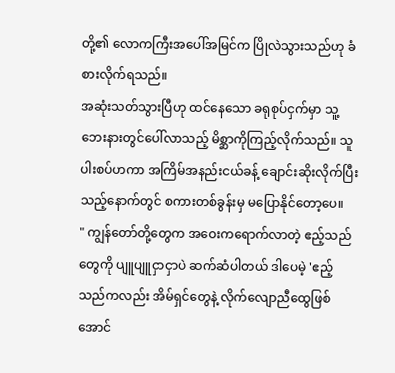တို့၏ လောကကြီးအပေါ်အမြင်က ပြိုလဲသွားသည်ဟု ခံစားလိုက်ရသည်။
အဆုံးသတ်သွားပြီဟု ထင်နေသော ခရုစုပ်ငှက်မှာ သူ့ဘေးနားတွင်ပေါ်လာသည့် မိစ္ဆာကိုကြည့်လိုက်သည်။ သူ ပါးစပ်ဟကာ အကြိမ်အနည်းငယ်ခန့် ချောင်းဆိုးလိုက်ပြီးသည့်နောက်တွင် စကားတစ်ခွန်းမှ မပြောနိုင်တော့ပေ။
" ကျွန်တော်တို့တွေက အဝေးကရောက်လာတဲ့ ဧည့်သည်တွေကို ပျူပျူငှာငှာပဲ ဆက်ဆံပါတယ် ဒါပေမဲ့ 'ဧည့်သည်ကလည်း အိမ်ရှင်တွေနဲ့ လိုက်လျောညီထွေဖြစ်အောင်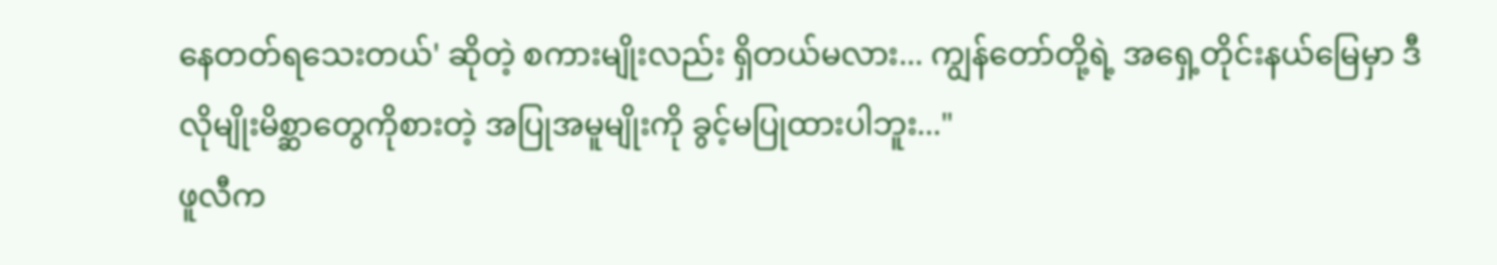နေတတ်ရသေးတယ်' ဆိုတဲ့ စကားမျိုးလည်း ရှိတယ်မလား... ကျွန်တော်တို့ရဲ့ အရှေ့တိုင်းနယ်မြေမှာ ဒီလိုမျိုးမိစ္ဆာတွေကိုစားတဲ့ အပြုအမူမျိုးကို ခွင့်မပြုထားပါဘူး..."
ဖူလီက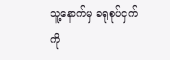သူ့နောက်မှ ခရုစုပ်ငှက်ကို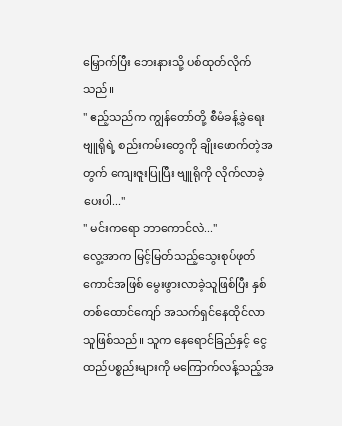မြှောက်ပြီး ဘေးနားသို့ ပစ်ထုတ်လိုက်သည်။
" ဧည့်သည်က ကျွန်တော်တို့ စီမံခန့်ခွဲရေးဗျူရိုရဲ့ စည်းကမ်းတွေကို ချိုးဖောက်တဲ့အတွက် ကျေးဇူးပြုပြီး ဗျူရိုကို လိုက်လာခဲ့ပေးပါ..."
" မင်းကရော ဘာကောင်လဲ..."
လွေ့အာက မြင့်မြတ်သည့်သွေးစုပ်ဖုတ်ကောင်အဖြစ် မွေးဖွားလာခဲ့သူဖြစ်ပြီး နှစ်တစ်ထောင်ကျော် အသက်ရှင်နေထိုင်လာသူဖြစ်သည်။ သူက နေရောင်ခြည်နှင့် ငွေထည်ပစ္စည်းများကို မကြောက်လန့်သည့်အ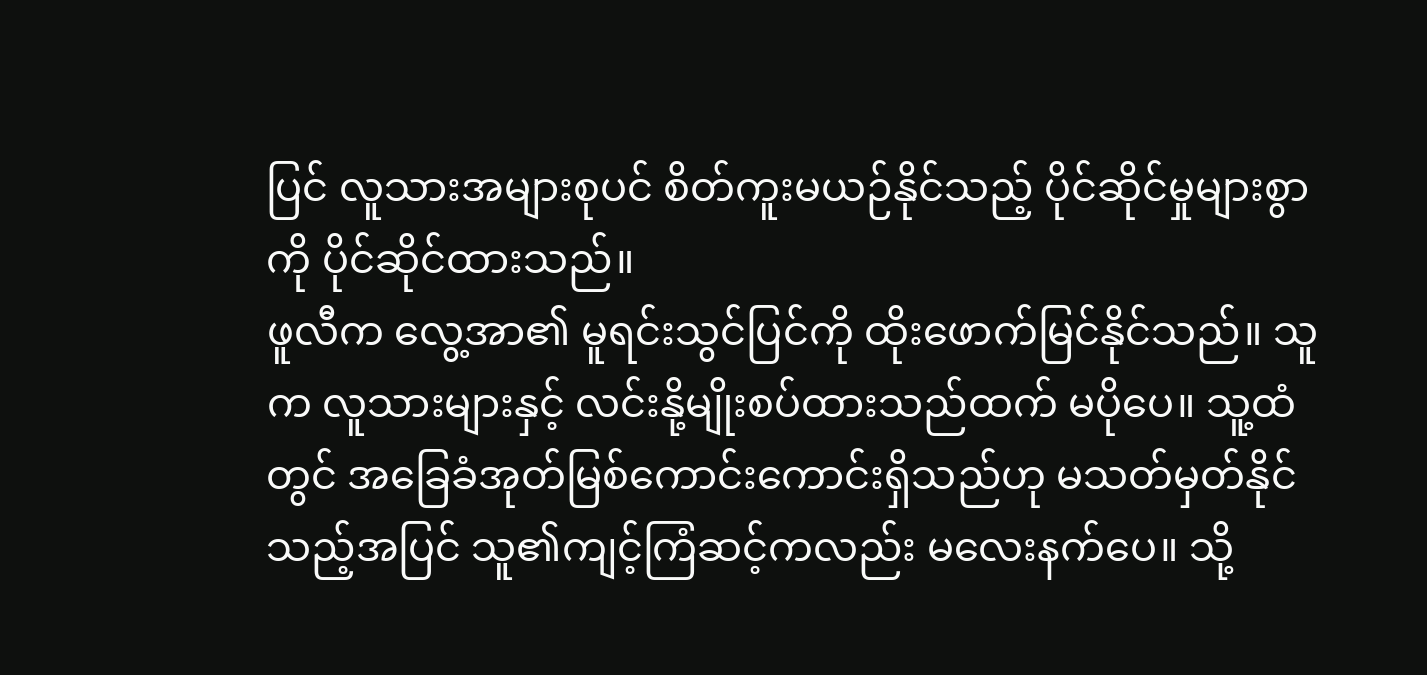ပြင် လူသားအများစုပင် စိတ်ကူးမယဉ်နိုင်သည့် ပိုင်ဆိုင်မှုများစွာကို ပိုင်ဆိုင်ထားသည်။
ဖူလီက လွေ့အာ၏ မူရင်းသွင်ပြင်ကို ထိုးဖောက်မြင်နိုင်သည်။ သူက လူသားများနှင့် လင်းနို့မျိုးစပ်ထားသည်ထက် မပိုပေ။ သူ့ထံတွင် အခြေခံအုတ်မြစ်ကောင်းကောင်းရှိသည်ဟု မသတ်မှတ်နိုင်သည့်အပြင် သူ၏ကျင့်ကြံဆင့်ကလည်း မလေးနက်ပေ။ သို့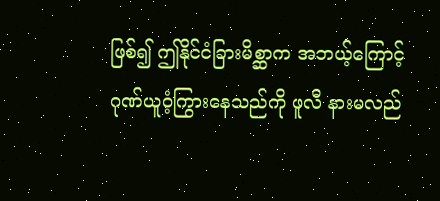ဖြစ်၍ ဤနိုင်ငံခြားမိစ္ဆာက အဘယ့်ကြောင့် ဂုဏ်ယူဝံ့ကြွားနေသည်ကို ဖူလီ နားမလည်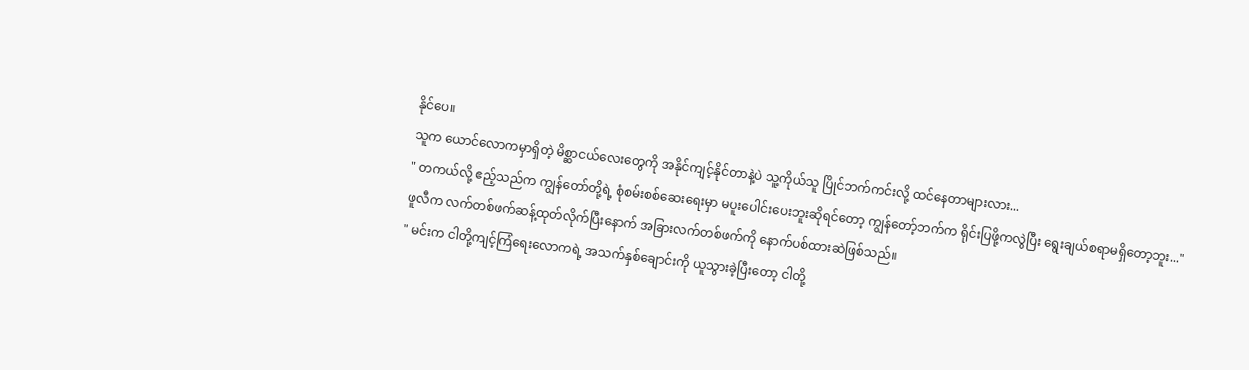နိုင်ပေ။
သူက ယောင်လောကမှာရှိတဲ့ မိစ္ဆာငယ်လေးတွေကို အနိုင်ကျင့်နိုင်တာနဲ့ပဲ သူ့ကိုယ်သူ ပြိုင်ဘက်ကင်းလို့ ထင်နေတာများလား...
" တကယ်လို့ ဧည့်သည်က ကျွန်တော်တို့ရဲ့ စုံစမ်းစစ်ဆေးရေးမှာ မပူးပေါင်းပေးဘူးဆိုရင်တော့ ကျွန်တော့်ဘက်က ရိုင်းပြဖို့ကလွဲပြီး ရွေးချယ်စရာမရှိတော့ဘူး..."
ဖူလီက လက်တစ်ဖက်ဆန့်ထုတ်လိုက်ပြီးနောက် အခြားလက်တစ်ဖက်ကို နောက်ပစ်ထားဆဲဖြစ်သည်။
" မင်းက ငါတို့ကျင့်ကြံရေးလောကရဲ့ အသက်နှစ်ချောင်းကို ယူသွားခဲ့ပြီးတော့ ငါတို့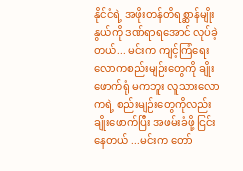နိုင်ငံရဲ့ အဖိုးတန်တိရစ္ဆာန်မျိုးနွယ်ကို ဒဏ်ရာရအောင် လုပ်ခဲ့တယ်... မင်းက ကျင့်ကြံရေးလောကစည်းမျဉ်းတွေကို ချိုးဖောက်ရုံ မကဘူး လူသားလောကရဲ့ စည်းမျဉ်းတွေကိုလည်း ချိုးဖောက်ပြီး အဖမ်းခံဖို့ ငြင်းနေတယ် ...မင်းက တော်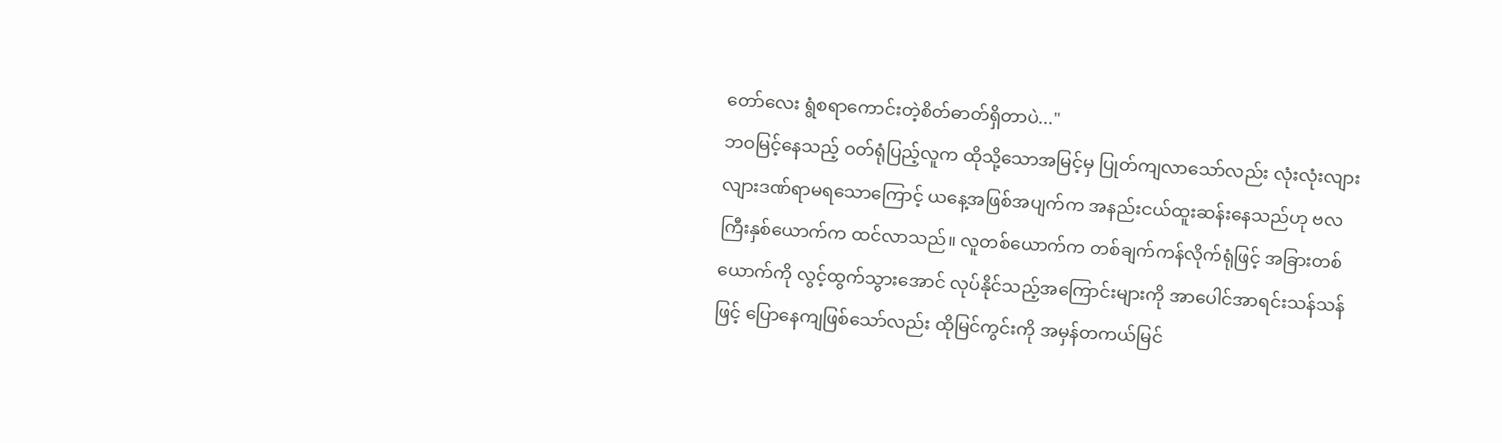တော်လေး ရွံစရာကောင်းတဲ့စိတ်ဓာတ်ရှိတာပဲ..."
ဘဝမြင့်နေသည့် ဝတ်ရုံပြည့်လူက ထိုသို့သောအမြင့်မှ ပြုတ်ကျလာသော်လည်း လုံးလုံးလျားလျားဒဏ်ရာမရသောကြောင့် ယနေ့အဖြစ်အပျက်က အနည်းငယ်ထူးဆန်းနေသည်ဟု ဗလကြီးနှစ်ယောက်က ထင်လာသည်။ လူတစ်ယောက်က တစ်ချက်ကန်လိုက်ရုံဖြင့် အခြားတစ်ယောက်ကို လွင့်ထွက်သွားအောင် လုပ်နိုင်သည့်အကြောင်းများကို အာပေါင်အာရင်းသန်သန်ဖြင့် ပြောနေကျဖြစ်သော်လည်း ထိုမြင်ကွင်းကို အမှန်တကယ်မြင်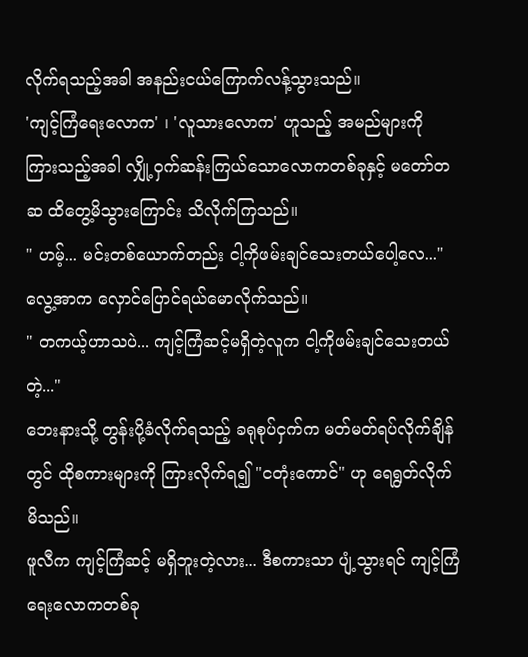လိုက်ရသည့်အခါ အနည်းငယ်ကြောက်လန့်သွားသည်။
'ကျင့်ကြံရေးလောက' ၊ 'လူသားလောက' ဟူသည့် အမည်များကို ကြားသည့်အခါ လျှို့ဝှက်ဆန်းကြယ်သောလောကတစ်ခုနှင့် မတော်တဆ ထိတွေ့မိသွားကြောင်း သိလိုက်ကြသည်။
" ဟမ့်... မင်းတစ်ယောက်တည်း ငါ့ကိုဖမ်းချင်သေးတယ်ပေါ့လေ..."
လွေ့အာက လှောင်ပြောင်ရယ်မောလိုက်သည်။
" တကယ့်ဟာသပဲ... ကျင့်ကြံဆင့်မရှိတဲ့လူက ငါ့ကိုဖမ်းချင်သေးတယ်တဲ့..."
ဘေးနားသို့ တွန်းပို့ခံလိုက်ရသည့် ခရုစုပ်ငှက်က မတ်မတ်ရပ်လိုက်ချိန်တွင် ထိုစကားများကို ကြားလိုက်ရ၍ "ငတုံးကောင်" ဟု ရေရွတ်လိုက်မိသည်။
ဖူလီက ကျင့်ကြံဆင့် မရှိဘူးတဲ့လား... ဒီစကားသာ ပျံ့သွားရင် ကျင့်ကြံရေးလောကတစ်ခု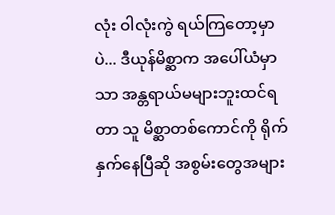လုံး ဝါလုံးကွဲ ရယ်ကြတော့မှာပဲ... ဒီယုန်မိစ္ဆာက အပေါ်ယံမှာသာ အန္တရာယ်မများဘူးထင်ရတာ သူ မိစ္ဆာတစ်ကောင်ကို ရိုက်နှက်နေပြီဆို အစွမ်းတွေအများ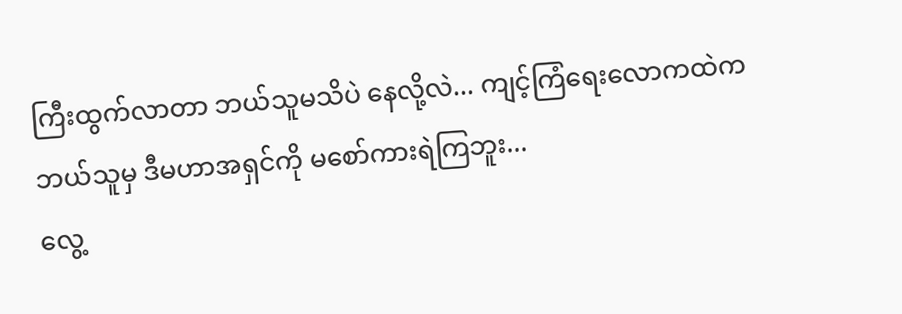ကြီးထွက်လာတာ ဘယ်သူမသိပဲ နေလို့လဲ... ကျင့်ကြံရေးလောကထဲက ဘယ်သူမှ ဒီမဟာအရှင်ကို မစော်ကားရဲကြဘူး...
လွေ့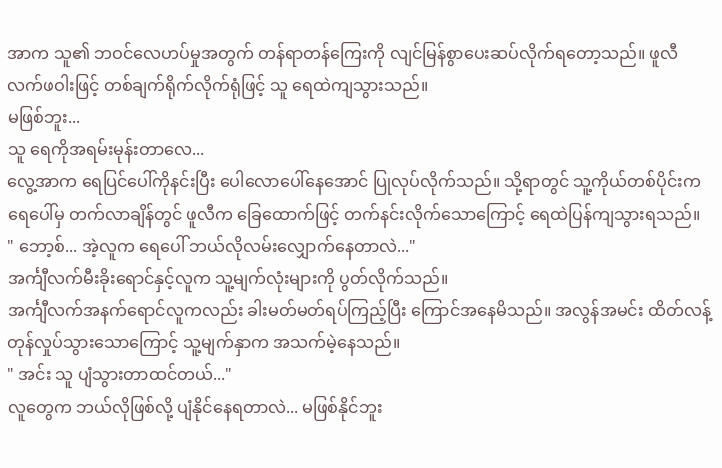အာက သူ၏ ဘဝင်လေဟပ်မှုအတွက် တန်ရာတန်ကြေးကို လျင်မြန်စွာပေးဆပ်လိုက်ရတော့သည်။ ဖူလီ လက်ဖဝါးဖြင့် တစ်ချက်ရိုက်လိုက်ရုံဖြင့် သူ ရေထဲကျသွားသည်။
မဖြစ်ဘူး...
သူ ရေကိုအရမ်းမုန်းတာလေ...
လွေ့အာက ရေပြင်ပေါ်ကိုနင်းပြီး ပေါလောပေါ်နေအောင် ပြုလုပ်လိုက်သည်။ သို့ရာတွင် သူ့ကိုယ်တစ်ပိုင်းက ရေပေါ်မှ တက်လာချိန်တွင် ဖူလီက ခြေထောက်ဖြင့် တက်နင်းလိုက်သောကြောင့် ရေထဲပြန်ကျသွားရသည်။
" ဘော့စ်... အဲ့လူက ရေပေါ် ဘယ်လိုလမ်းလျှောက်နေတာလဲ..."
အင်္ကျီလက်မီးခိုးရောင်နှင့်လူက သူ့မျက်လုံးများကို ပွတ်လိုက်သည်။
အင်္ကျီလက်အနက်ရောင်လူကလည်း ခါးမတ်မတ်ရပ်ကြည့်ပြီး ကြောင်အနေမိသည်။ အလွန်အမင်း ထိတ်လန့်တုန်လှုပ်သွားသောကြောင့် သူ့မျက်နှာက အသက်မဲ့နေသည်။
" အင်း သူ ပျံသွားတာထင်တယ်..."
လူတွေက ဘယ်လိုဖြစ်လို့ ပျံနိုင်နေရတာလဲ... မဖြစ်နိုင်ဘူး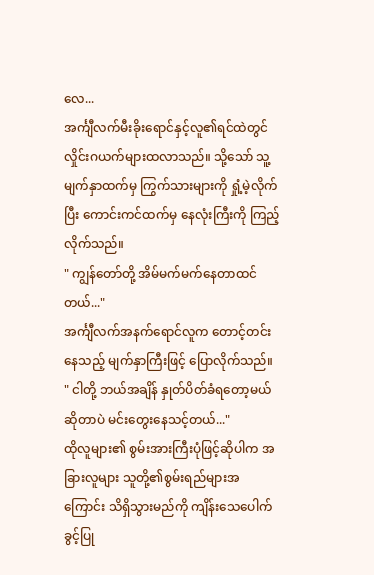လေ...
အင်္ကျီလက်မီးခိုးရောင်နှင့်လူ၏ရင်ထဲတွင် လှိုင်းဂယက်များထလာသည်။ သို့သော် သူ့မျက်နှာထက်မှ ကြွက်သားများကို ရှုံ့မဲ့လိုက်ပြီး ကောင်းကင်ထက်မှ နေလုံးကြီးကို ကြည့်လိုက်သည်။
" ကျွန်တော်တို့ အိမ်မက်မက်နေတာထင်တယ်..."
အင်္ကျီလက်အနက်ရောင်လူက တောင့်တင်းနေသည့် မျက်နှာကြီးဖြင့် ပြောလိုက်သည်။
" ငါတို့ ဘယ်အချိန် နှုတ်ပိတ်ခံရတော့မယ်ဆိုတာပဲ မင်းတွေးနေသင့်တယ်..."
ထိုလူများ၏ စွမ်းအားကြီးပုံဖြင့်ဆိုပါက အခြားလူများ သူတို့၏စွမ်းရည်များအကြောင်း သိရှိသွားမည်ကို ကျိန်းသေပေါက် ခွင့်ပြု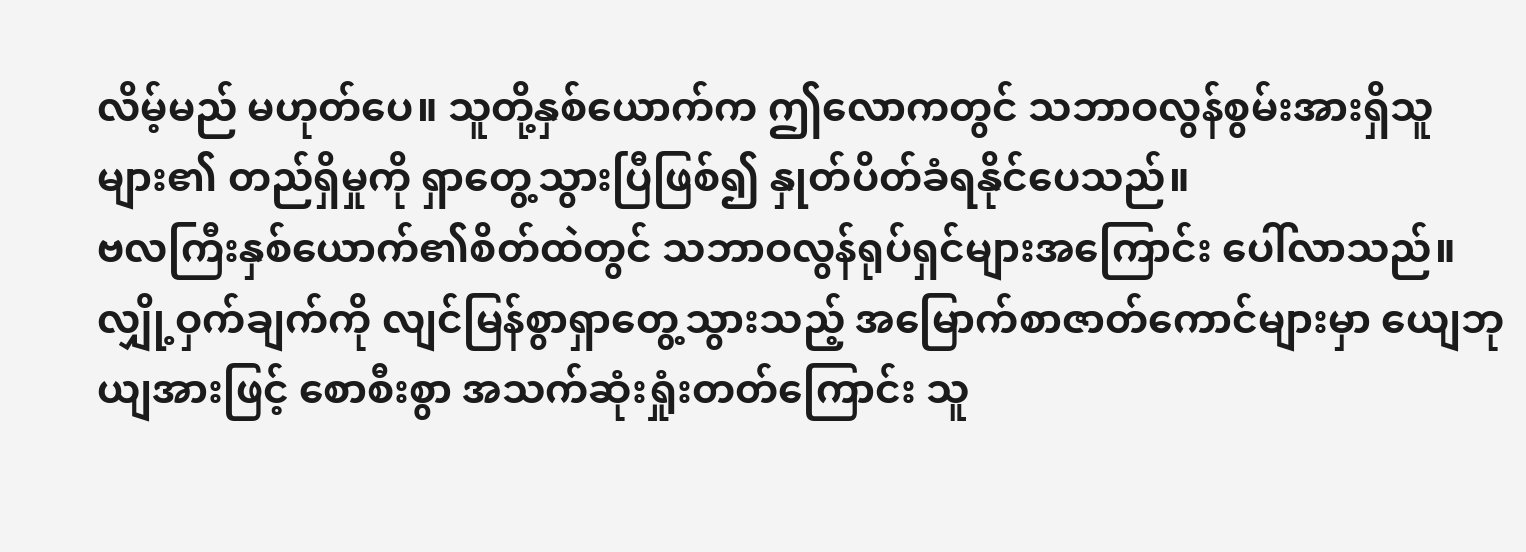လိမ့်မည် မဟုတ်ပေ။ သူတို့နှစ်ယောက်က ဤလောကတွင် သဘာဝလွန်စွမ်းအားရှိသူများ၏ တည်ရှိမှုကို ရှာတွေ့သွားပြီဖြစ်၍ နှုတ်ပိတ်ခံရနိုင်ပေသည်။
ဗလကြီးနှစ်ယောက်၏စိတ်ထဲတွင် သဘာဝလွန်ရုပ်ရှင်များအကြောင်း ပေါ်လာသည်။ လျှို့ဝှက်ချက်ကို လျင်မြန်စွာရှာတွေ့သွားသည့် အမြောက်စာဇာတ်ကောင်များမှာ ယျေဘုယျအားဖြင့် စောစီးစွာ အသက်ဆုံးရှုံးတတ်ကြောင်း သူ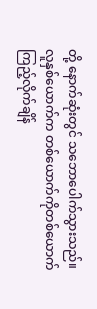တို့ နောက်ဆုံးတွင် သဘောပေါက်သွားသည်။ လူနှစ်ယောက်က တစ်ယောက်ကိုတစ်ယောက် ကြည့်လိုက်ချိန်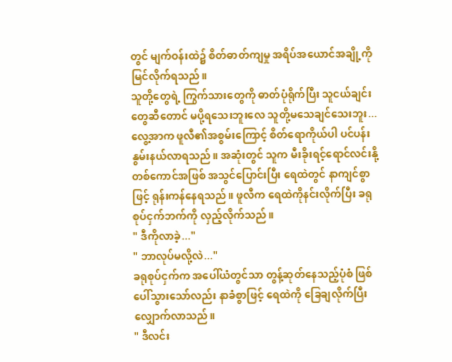တွင် မျက်ဝန်းထဲ၌ စိတ်ဓာတ်ကျမှု အရိပ်အယောင်အချို့ကို မြင်လိုက်ရသည်။
သူတို့တွေရဲ့ ကြွက်သားတွေကို ဓာတ်ပုံရိုက်ပြီး သူငယ်ချင်းတွေဆီတောင် မပို့ရသေးဘူးလေ သူတို့မသေချင်သေးဘူး...
လွေ့အာက ဖူလီ၏အစွမ်းကြောင့် စိတ်ရောကိုယ်ပါ ပင်ပန်းနွမ်းနယ်လာရသည်။ အဆုံးတွင် သူက မီးခိုးရင့်ရောင်လင်းနို့တစ်ကောင်အဖြစ် အသွင်ပြောင်းပြီး ရေထဲတွင် နာကျင်စွာဖြင့် ရုန်းကန်နေရသည်။ ဖူလီက ရေထဲကိုနင်းလိုက်ပြီး ခရုစုပ်ငှက်ဘက်ကို လှည့်လိုက်သည်။
" ဒီကိုလာခဲ့..."
" ဘာလုပ်မလို့လဲ..."
ခရုစုပ်ငှက်က အပေါ်ယံတွင်သာ တွန့်ဆုတ်နေသည့်ပုံစံ ဖြစ်ပေါ်သွားသော်လည်း နာခံစွာဖြင့် ရေထဲကို ခြေချလိုက်ပြီး လျှောက်လာသည်။
" ဒီလင်း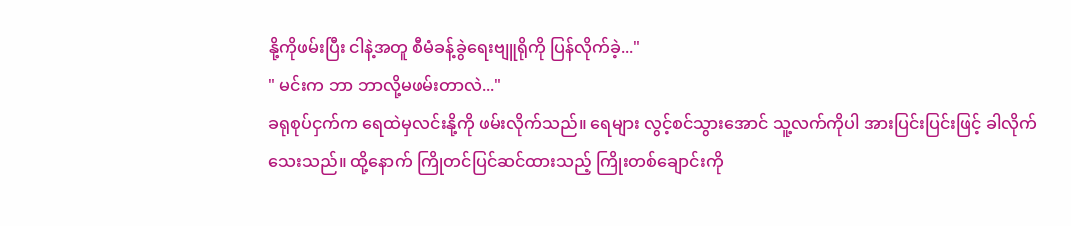နို့ကိုဖမ်းပြီး ငါနဲ့အတူ စီမံခန့်ခွဲရေးဗျူရိုကို ပြန်လိုက်ခဲ့..."
" မင်းက ဘာ ဘာလို့မဖမ်းတာလဲ..."
ခရုစုပ်ငှက်က ရေထဲမှလင်းနို့ကို ဖမ်းလိုက်သည်။ ရေများ လွင့်စင်သွားအောင် သူ့လက်ကိုပါ အားပြင်းပြင်းဖြင့် ခါလိုက်သေးသည်။ ထို့နောက် ကြိုတင်ပြင်ဆင်ထားသည့် ကြိုးတစ်ချောင်းကို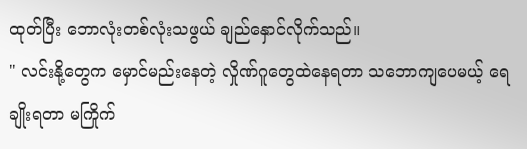ထုတ်ပြီး ဘောလုံးတစ်လုံးသဖွယ် ချည်နှောင်လိုက်သည်။
" လင်းနို့တွေက မှောင်မည်းနေတဲ့ လှိုဏ်ဂူတွေထဲနေရတာ သဘောကျပေမယ့် ရေချိုးရတာ မကြိုက်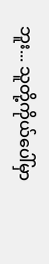ဘူး... သူတို့ကိုယ်ပေါ်မှာ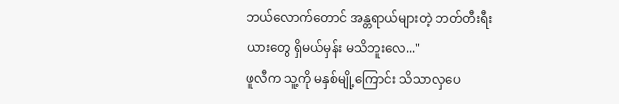ဘယ်လောက်တောင် အန္တရာယ်များတဲ့ ဘတ်တီးရီးယားတွေ ရှိမယ်မှန်း မသိဘူးလေ..."
ဖူလီက သူ့ကို မနှစ်မျို့ကြောင်း သိသာလှပေ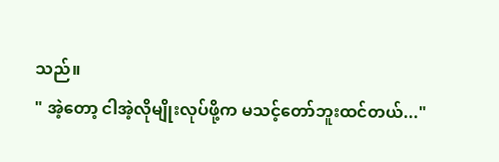သည်။
" အဲ့တော့ ငါအဲ့လိုမျိုးလုပ်ဖို့က မသင့်တော်ဘူးထင်တယ်..."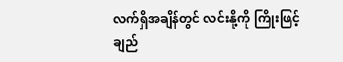လက်ရှိအချိန်တွင် လင်းနို့ကို ကြိုးဖြင့်ချည်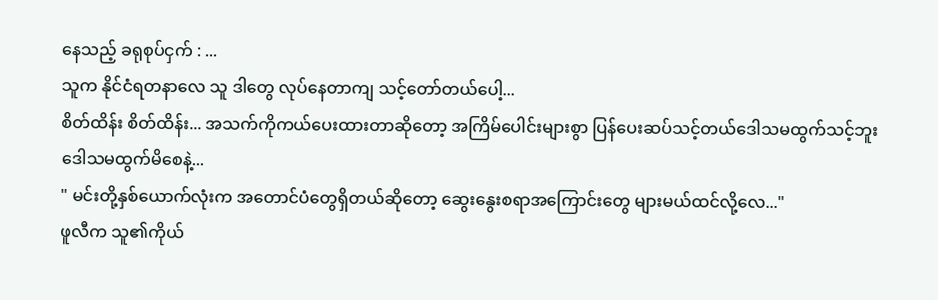နေသည့် ခရုစုပ်ငှက် : ...
သူက နိုင်ငံရတနာလေ သူ ဒါတွေ လုပ်နေတာကျ သင့်တော်တယ်ပေါ့...
စိတ်ထိန်း စိတ်ထိန်း... အသက်ကိုကယ်ပေးထားတာဆိုတော့ အကြိမ်ပေါင်းများစွာ ပြန်ပေးဆပ်သင့်တယ်ဒေါသမထွက်သင့်ဘူး ဒေါသမထွက်မိစေနဲ့...
" မင်းတို့နှစ်ယောက်လုံးက အတောင်ပံတွေရှိတယ်ဆိုတော့ ဆွေးနွေးစရာအကြောင်းတွေ များမယ်ထင်လို့လေ..."
ဖူလီက သူ၏ကိုယ်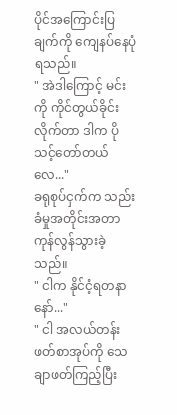ပိုင်အကြောင်းပြချက်ကို ကျေနပ်နေပုံရသည်။
" အဲဒါကြောင့် မင်းကို ကိုင်တွယ်ခိုင်းလိုက်တာ ဒါက ပိုသင့်တော်တယ်လေ..."
ခရုစုပ်ငှက်က သည်းခံမှုအတိုင်းအတာ ကုန်လွန်သွားခဲ့သည်။
" ငါက နိုင်ငံ့ရတနာနော်..."
" ငါ အလယ်တန်းဖတ်စာအုပ်ကို သေချာဖတ်ကြည့်ပြီး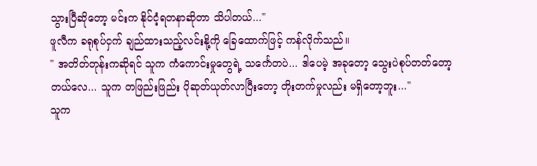သွားပြီဆိုတော့ မင်းက နိုင်ငံ့ရတနာဆိုတာ သိပါတယ်..."
ဖူလီက ခရုစုပ်ငှက် ချည်ထားသည့်လင်းနို့ကို ခြေထောက်ဖြင့် ကန်လိုက်သည်။
" အတိတ်တုန်းကဆိုရင် သူက ကံကောင်းမှုတွေရဲ့ သင်္ကေတပဲ... ဒါပေမဲ့ အခုတော့ သွေးပဲစုပ်တတ်တော့တယ်လေ... သူက တဖြည်းဖြည်း ပိုဆုတ်ယုတ်လာပြီးတော့ တိုးတက်မှုလည်း မရှိတော့ဘူး..."
သူက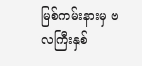မြစ်ကမ်းနားမှ ဗလကြီးနှစ်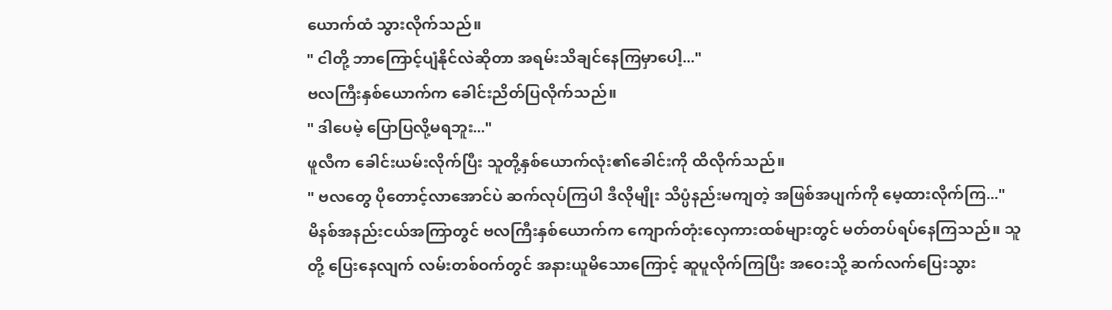ယောက်ထံ သွားလိုက်သည်။
" ငါတို့ ဘာကြောင့်ပျံနိုင်လဲဆိုတာ အရမ်းသိချင်နေကြမှာပေါ့..."
ဗလကြီးနှစ်ယောက်က ခေါင်းညိတ်ပြလိုက်သည်။
" ဒါပေမဲ့ ပြောပြလို့မရဘူး..."
ဖူလီက ခေါင်းယမ်းလိုက်ပြီး သူတို့နှစ်ယောက်လုံး၏ခေါင်းကို ထိလိုက်သည်။
" ဗလတွေ ပိုတောင့်လာအောင်ပဲ ဆက်လုပ်ကြပါ ဒီလိုမျိုး သိပ္ပံနည်းမကျတဲ့ အဖြစ်အပျက်ကို မေ့ထားလိုက်ကြ..."
မိနစ်အနည်းငယ်အကြာတွင် ဗလကြီးနှစ်ယောက်က ကျောက်တုံးလှေကားထစ်များတွင် မတ်တပ်ရပ်နေကြသည်။ သူတို့ ပြေးနေလျက် လမ်းတစ်ဝက်တွင် အနားယူမိသောကြောင့် ဆူပူလိုက်ကြပြီး အဝေးသို့ ဆက်လက်ပြေးသွား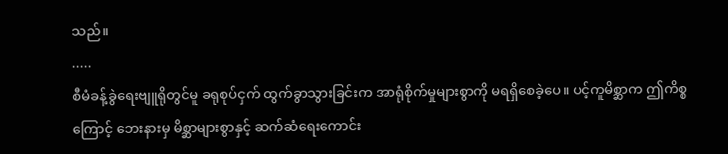သည်။
.....
စီမံခန့်ခွဲရေးဗျူရိုတွင်မူ ခရုစုပ်ငှက် ထွက်ခွာသွားခြင်းက အာရုံစိုက်မှုများစွာကို မရရှိစေခဲ့ပေ။ ပင့်ကူမိစ္ဆာက ဤကိစ္စကြောင့် ဘေးနားမှ မိစ္ဆာများစွာနှင့် ဆက်ဆံရေးကောင်း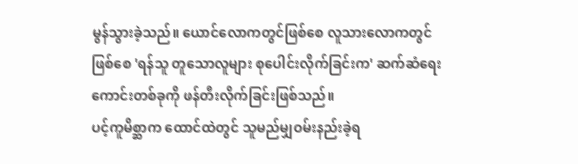မွန်သွားခဲ့သည်။ ယောင်လောကတွင်ဖြစ်စေ လူသားလောကတွင်ဖြစ်စေ 'ရန်သူ တူသောလူများ စုပေါင်းလိုက်ခြင်းက' ဆက်ဆံရေးကောင်းတစ်ခုကို ဖန်တီးလိုက်ခြင်းဖြစ်သည်။
ပင့်ကူမိစ္ဆာက ထောင်ထဲတွင် သူမည်မျှဝမ်းနည်းခဲ့ရ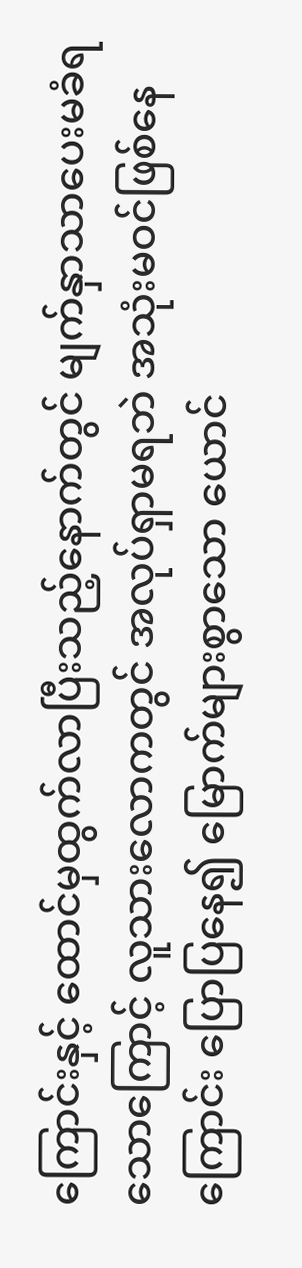ကြောင်းနှင့် ထောင်မှထွက်လာပြီးသည့်နောက်တွင် မျက်နှာသာပေးမခံရသောကြောင့် လူသားလောကတွင် အလုပ်ရှာမရဘဲ အသုံးမဝင်ဖြစ်နေကြောင်း ပြောပြနေ၍ မြောက်များစွာသော ယောင်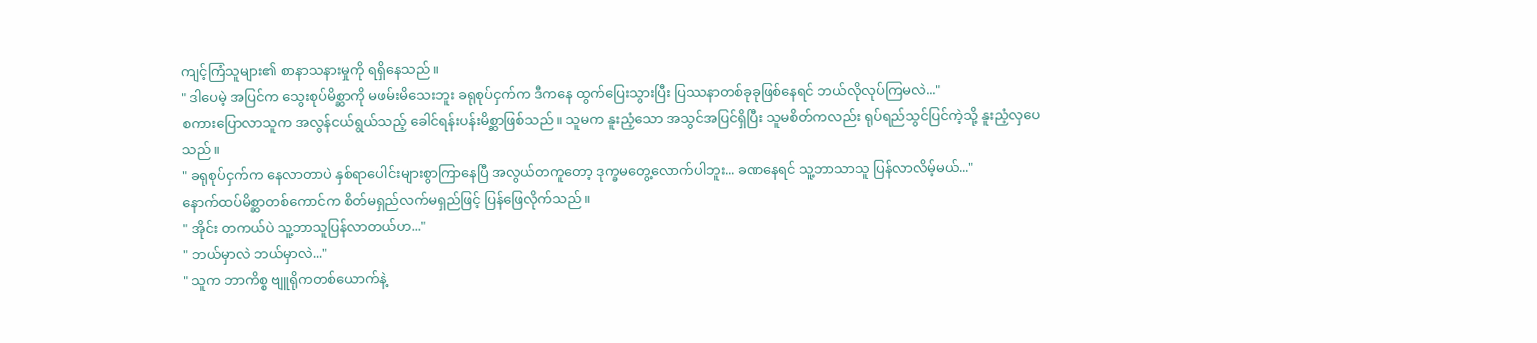ကျင့်ကြံသူများ၏ စာနာသနားမှုကို ရရှိနေသည်။
" ဒါပေမဲ့ အပြင်က သွေးစုပ်မိစ္ဆာကို မဖမ်းမိသေးဘူး ခရုစုပ်ငှက်က ဒီကနေ ထွက်ပြေးသွားပြီး ပြဿနာတစ်ခုခုဖြစ်နေရင် ဘယ်လိုလုပ်ကြမလဲ..."
စကားပြောလာသူက အလွန်ငယ်ရွယ်သည့် ခေါင်ရန်းပန်းမိစ္ဆာဖြစ်သည်။ သူမက နူးညံ့သော အသွင်အပြင်ရှိပြီး သူမစိတ်ကလည်း ရုပ်ရည်သွင်ပြင်ကဲ့သို့ နူးညံ့လှပေသည်။
" ခရုစုပ်ငှက်က နေလာတာပဲ နှစ်ရာပေါင်းများစွာကြာနေပြီ အလွယ်တကူတော့ ဒုက္ခမတွေ့လောက်ပါဘူး... ခဏနေရင် သူ့ဘာသာသူ ပြန်လာလိမ့်မယ်..."
နောက်ထပ်မိစ္ဆာတစ်ကောင်က စိတ်မရှည်လက်မရှည်ဖြင့် ပြန်ဖြေလိုက်သည်။
" အိုင်း တကယ်ပဲ သူ့ဘာသူပြန်လာတယ်ဟ..."
" ဘယ်မှာလဲ ဘယ်မှာလဲ..."
" သူက ဘာကိစ္စ ဗျူရိုကတစ်ယောက်နဲ့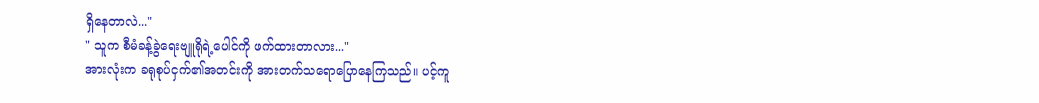ရှိနေတာလဲ..."
" သူက စီမံခန့်ခွဲရေးဗျူရိုရဲ့ပေါင်ကို ဖက်ထားတာလား..."
အားလုံးက ခရုစုပ်ငှက်၏အတင်းကို အားတက်သရောပြောနေကြသည်။ ပင့်ကူ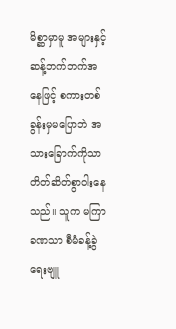မိစ္ဆာမှာမူ အများနှင့် ဆန့်ဘက်ဘက်အနေဖြင့် စကားတစ်ခွန်းမှမပြောဘဲ အသားခြောက်ကိုသာ တိတ်ဆိတ်စွာဝါးနေသည်။ သူက မကြာခဏသာ စီမံခန့်ခွဲရေးဗျူ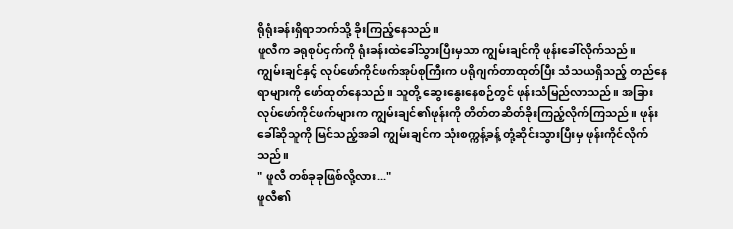ရိုရုံးခန်းရှိရာဘက်သို့ ခိုးကြည့်နေသည်။
ဖူလီက ခရုစုပ်ငှက်ကို ရုံးခန်းထဲခေါ်သွားပြီးမှသာ ကျွမ်းချင်ကို ဖုန်းခေါ်လိုက်သည်။
ကျွမ်းချင်နှင့် လုပ်ဖော်ကိုင်ဖက်အုပ်စုကြီးက ပရိုဂျက်တာထုတ်ပြီး သံသယရှိသည့် တည်နေရာများကို ဖော်ထုတ်နေသည်။ သူတို့ ဆွေးနွေးနေစဉ်တွင် ဖုန်းသံမြည်လာသည်။ အခြားလုပ်ဖော်ကိုင်ဖက်များက ကျွမ်းချင်၏ဖုန်းကို တိတ်တဆိတ်ခိုးကြည့်လိုက်ကြသည်။ ဖုန်းခေါ်ဆိုသူကို မြင်သည့်အခါ ကျွမ်းချင်က သုံးစက္ကန့်ခန့် တုံ့ဆိုင်းသွားပြီးမှ ဖုန်းကိုင်လိုက်သည်။
" ဖူလီ တစ်ခုခုဖြစ်လို့လား..."
ဖူလီ၏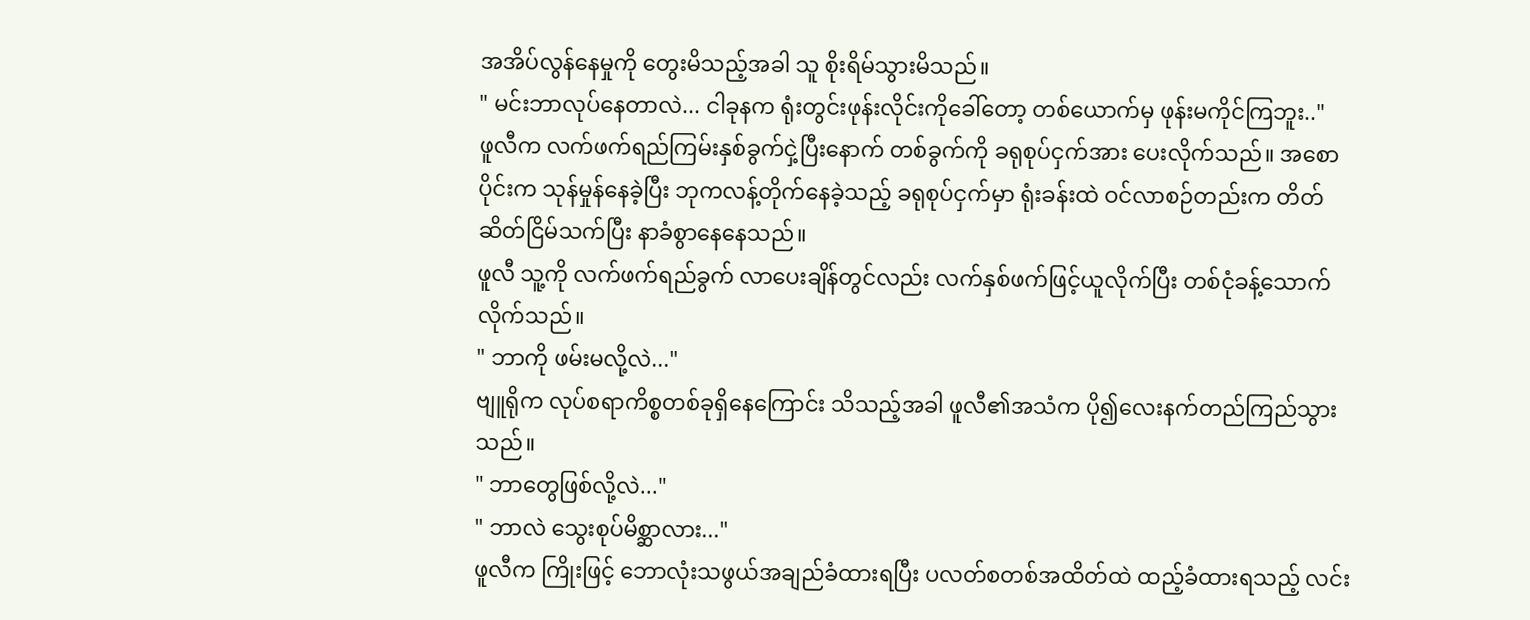အအိပ်လွန်နေမှုကို တွေးမိသည့်အခါ သူ စိုးရိမ်သွားမိသည်။
" မင်းဘာလုပ်နေတာလဲ... ငါခုနက ရုံးတွင်းဖုန်းလိုင်းကိုခေါ်တော့ တစ်ယောက်မှ ဖုန်းမကိုင်ကြဘူး.."
ဖူလီက လက်ဖက်ရည်ကြမ်းနှစ်ခွက်ငှဲ့ပြီးနောက် တစ်ခွက်ကို ခရုစုပ်ငှက်အား ပေးလိုက်သည်။ အစောပိုင်းက သုန်မှုန်နေခဲ့ပြီး ဘုကလန့်တိုက်နေခဲ့သည့် ခရုစုပ်ငှက်မှာ ရုံးခန်းထဲ ဝင်လာစဉ်တည်းက တိတ်ဆိတ်ငြိမ်သက်ပြီး နာခံစွာနေနေသည်။
ဖူလီ သူ့ကို လက်ဖက်ရည်ခွက် လာပေးချိန်တွင်လည်း လက်နှစ်ဖက်ဖြင့်ယူလိုက်ပြီး တစ်ငုံခန့်သောက်လိုက်သည်။
" ဘာကို ဖမ်းမလို့လဲ..."
ဗျူရိုက လုပ်စရာကိစ္စတစ်ခုရှိနေကြောင်း သိသည့်အခါ ဖူလီ၏အသံက ပို၍လေးနက်တည်ကြည်သွားသည်။
" ဘာတွေဖြစ်လို့လဲ..."
" ဘာလဲ သွေးစုပ်မိစ္ဆာလား..."
ဖူလီက ကြိုးဖြင့် ဘောလုံးသဖွယ်အချည်ခံထားရပြီး ပလတ်စတစ်အထိတ်ထဲ ထည့်ခံထားရသည့် လင်း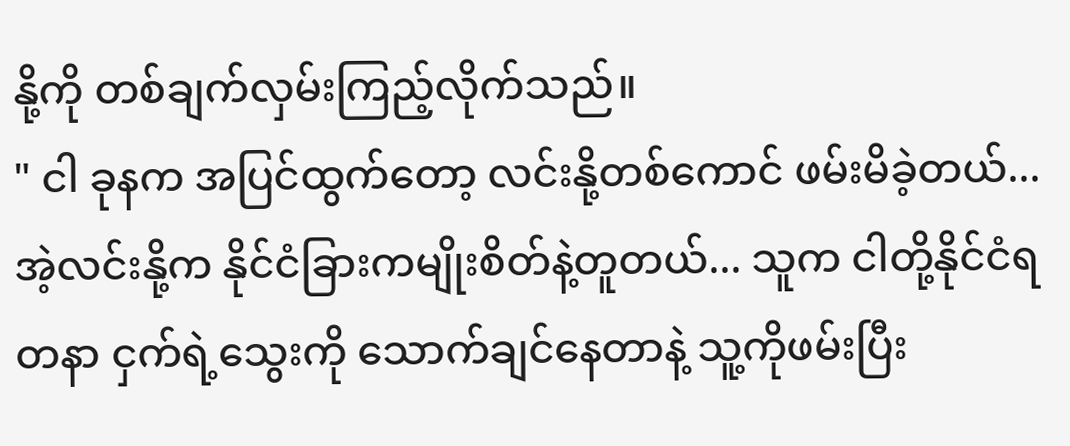နို့ကို တစ်ချက်လှမ်းကြည့်လိုက်သည်။
" ငါ ခုနက အပြင်ထွက်တော့ လင်းနို့တစ်ကောင် ဖမ်းမိခဲ့တယ်... အဲ့လင်းနို့က နိုင်ငံခြားကမျိုးစိတ်နဲ့တူတယ်... သူက ငါတို့နိုင်ငံရတနာ ငှက်ရဲ့သွေးကို သောက်ချင်နေတာနဲ့ သူ့ကိုဖမ်းပြီး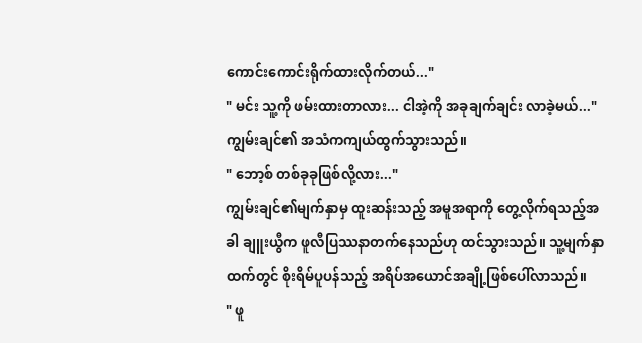ကောင်းကောင်းရိုက်ထားလိုက်တယ်..."
" မင်း သူ့ကို ဖမ်းထားတာလား... ငါအဲ့ကို အခုချက်ချင်း လာခဲ့မယ်..."
ကျွမ်းချင်၏ အသံကကျယ်ထွက်သွားသည်။
" ဘော့စ် တစ်ခုခုဖြစ်လို့လား..."
ကျွမ်းချင်၏မျက်နှာမှ ထူးဆန်းသည့် အမူအရာကို တွေ့လိုက်ရသည့်အခါ ချူးယွီက ဖူလီပြဿနာတက်နေသည်ဟု ထင်သွားသည်။ သူ့မျက်နှာထက်တွင် စိုးရိမ်ပူပန်သည့် အရိပ်အယောင်အချို့ဖြစ်ပေါ်လာသည်။
" ဖူ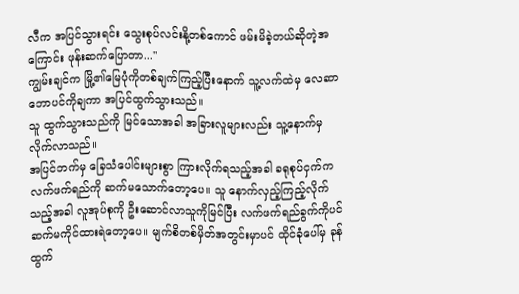လီက အပြင်သွားရင်း သွေးစုပ်လင်းနို့တစ်ကောင် ဖမ်းမိခဲ့တယ်ဆိုတဲ့အကြောင်း ဖုန်းဆက်ပြောတာ..."
ကျွမ်းချင်က မြို့၏မြေပုံကိုတစ်ချက်ကြည့်ပြီးနောက် သူ့လက်ထဲမှ လေဆာဘောပင်ကိုချကာ အပြင်ထွက်သွားသည်။
သူ ထွက်သွားသည်ကို မြင်သောအခါ အခြားလူများလည်း သူ့နောက်မှ လိုက်လာသည်။
အပြင်ဘက်မှ ခြေသံပေါင်းများစွာ ကြားလိုက်ရသည့်အခါ ခရုစုပ်ငှက်က လက်ဖက်ရည်ကို ဆက်မသောက်တော့ပေ။ သူ နောက်လှည့်ကြည့်လိုက်သည့်အခါ လူအုပ်စုကို ဦးဆောင်လာသူကိုမြင်ပြီး လက်ဖက်ရည်ခွက်ကိုပင် ဆက်မကိုင်ထားရဲတော့ပေ။ မျက်စိတစ်မှိတ်အတွင်းမှာပင် ထိုင်ခုံပေါ်မှ ခုန်ထွက်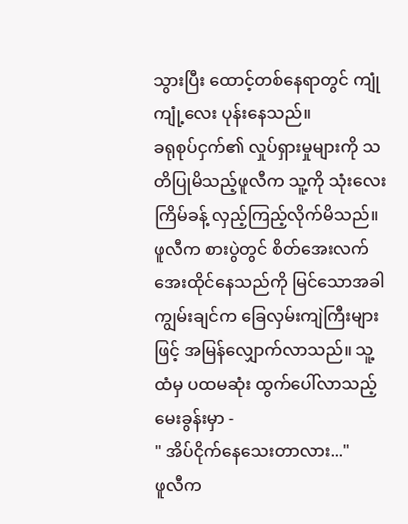သွားပြီး ထောင့်တစ်နေရာတွင် ကျုံကျုံ့လေး ပုန်းနေသည်။
ခရုစုပ်ငှက်၏ လှုပ်ရှားမှုများကို သတိပြုမိသည့်ဖူလီက သူ့ကို သုံးလေးကြိမ်ခန့် လှည့်ကြည့်လိုက်မိသည်။
ဖူလီက စားပွဲတွင် စိတ်အေးလက်အေးထိုင်နေသည်ကို မြင်သောအခါ ကျွမ်းချင်က ခြေလှမ်းကျဲကြီးများဖြင့် အမြန်လျှောက်လာသည်။ သူ့ထံမှ ပထမဆုံး ထွက်ပေါ်လာသည့်မေးခွန်းမှာ -
" အိပ်ငိုက်နေသေးတာလား..."
ဖူလီက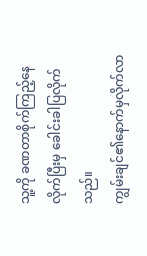သူ့ကို ခဏတာစိုက်ကြည့်နေလိုက်ပြီးမှ ခေါင်းခါပြလိုက်သည်။
ကျွမ်းချင်၏နောက်မှလိုက်လာ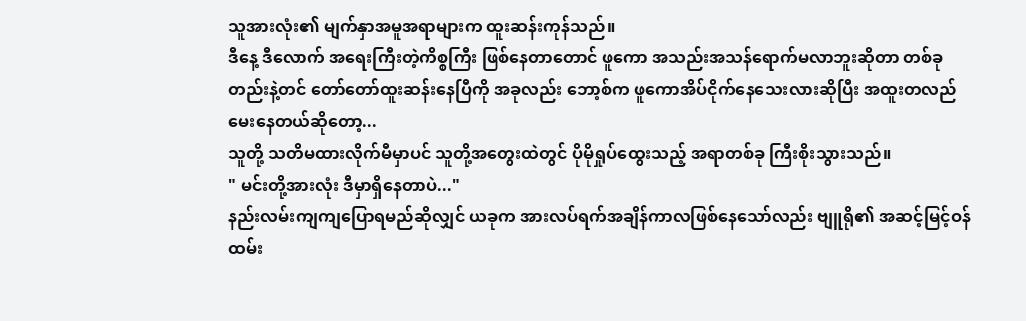သူအားလုံး၏ မျက်နှာအမူအရာများက ထူးဆန်းကုန်သည်။
ဒီနေ့ ဒီလောက် အရေးကြီးတဲ့ကိစ္စကြီး ဖြစ်နေတာတောင် ဖူကော အသည်းအသန်ရောက်မလာဘူးဆိုတာ တစ်ခုတည်းနဲ့တင် တော်တော်ထူးဆန်းနေပြီကို အခုလည်း ဘော့စ်က ဖူကောအိပ်ငိုက်နေသေးလားဆိုပြီး အထူးတလည်မေးနေတယ်ဆိုတော့...
သူတို့ သတိမထားလိုက်မီမှာပင် သူတို့အတွေးထဲတွင် ပိုမိုရှုပ်ထွေးသည့် အရာတစ်ခု ကြီးစိုးသွားသည်။
" မင်းတို့အားလုံး ဒီမှာရှိနေတာပဲ..."
နည်းလမ်းကျကျပြောရမည်ဆိုလျှင် ယခုက အားလပ်ရက်အချိန်ကာလဖြစ်နေသော်လည်း ဗျူရို၏ အဆင့်မြင့်ဝန်ထမ်း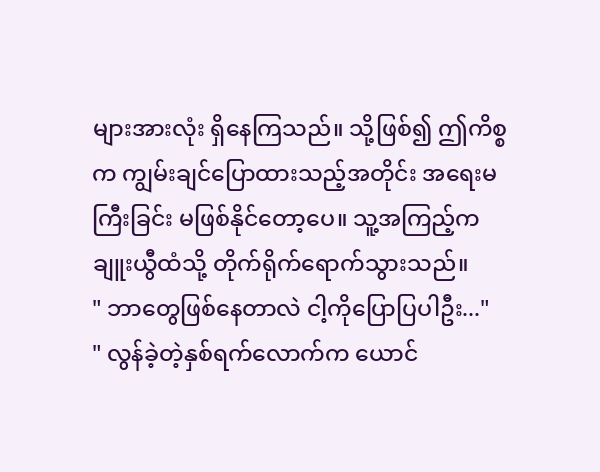များအားလုံး ရှိနေကြသည်။ သို့ဖြစ်၍ ဤကိစ္စက ကျွမ်းချင်ပြောထားသည့်အတိုင်း အရေးမကြီးခြင်း မဖြစ်နိုင်တော့ပေ။ သူ့အကြည့်က ချူးယွီထံသို့ တိုက်ရိုက်ရောက်သွားသည်။
" ဘာတွေဖြစ်နေတာလဲ ငါ့ကိုပြောပြပါဦး..."
" လွန်ခဲ့တဲ့နှစ်ရက်လောက်က ယောင်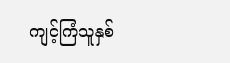ကျင့်ကြံသူနှစ်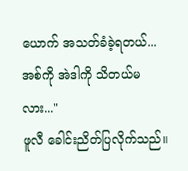ယောက် အသတ်ခံခဲ့ရတယ်... အစ်ကို အဲဒါကို သိတယ်မလား..."
ဖူလီ ခေါင်းညိတ်ပြလိုက်သည်။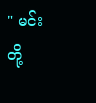" မင်းတို့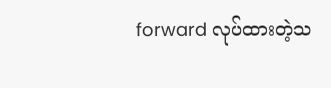forward လုပ်ထားတဲ့သ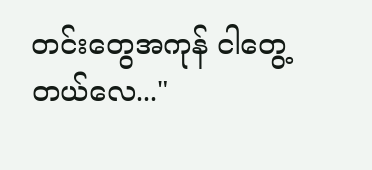တင်းတွေအကုန် ငါတွေ့တယ်လေ..."